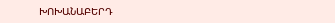ԽՈԽԱՆԱԲԵՐԴ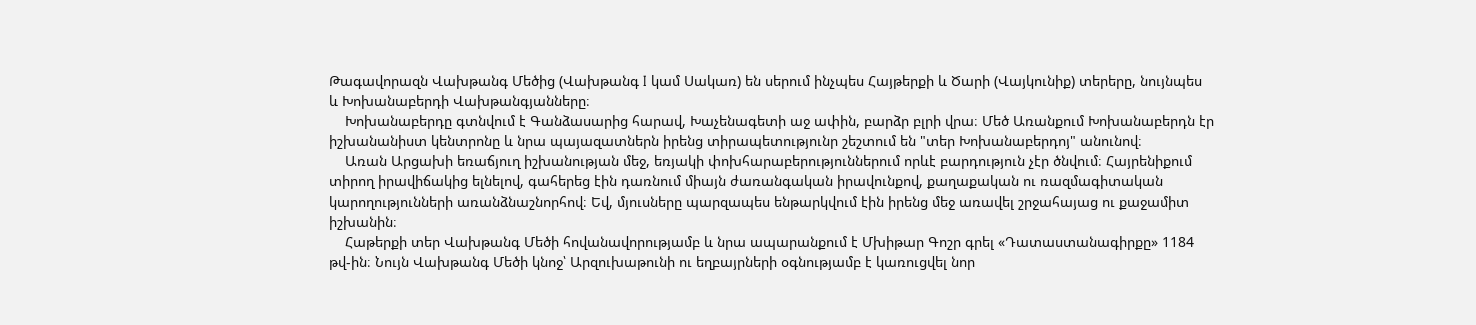Թագավորազն Վախթանգ Մեծից (Վախթանգ I կամ Սակառ) են սերում ինչպես Հայթերքի և Ծարի (Վայկունիք) տերերը, նույնպես և Խոխանաբերդի Վախթանգյանները։
    Խոխանաբերդը գտնվում է Գանձասարից հարավ, Խաչենագետի աջ ափին, բարձր բլրի վրա։ Մեծ Առանքում Խոխանաբերդն էր իշխանանիստ կենտրոնը և նրա պայազատներն իրենց տիրապետությունր շեշտում են "տեր Խոխանաբերդոյ" անունով։
    Առան Արցախի եռաճյուղ իշխանության մեջ, եռյակի փոխհարաբերություններում որևէ բարդություն չէր ծնվում։ Հայրենիքում տիրող իրավիճակից ելնելով, գահերեց էին դառնում միայն ժառանգական իրավունքով, քաղաքական ու ռազմագիտական կարողությունների առանձնաշնորհով։ Եվ, մյուսները պարզապես ենթարկվում էին իրենց մեջ առավել շրջահայաց ու քաջամիտ իշխանին։
    Հաթերքի տեր Վախթանգ Մեծի հովանավորությամբ և նրա ապարանքում է Մխիթար Գոշր գրել «Դատաստանագիրքը» 1184 թվ-ին։ Նույն Վախթանգ Մեծի կնոջ՝ Արզուխաթունի ու եղբայրների օգնությամբ է կառուցվել նոր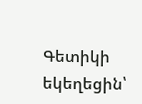Գետիկի եկեղեցին՝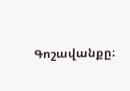Գոշավանքը։